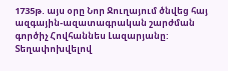1735թ. այս օրը Նոր Ջուղայում ծնվեց հայ ազգային-ազատագրական շարժման գործիչ Հովհաննես Լազարյանը:
Տեղափոխվելով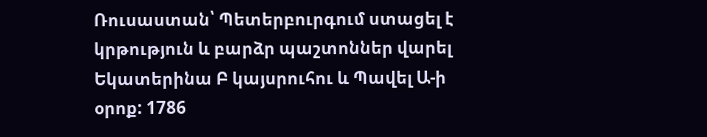Ռուսաստան՝ Պետերբուրգում ստացել է կրթություն և բարձր պաշտոններ վարել Եկատերինա Բ կայսրուհու և Պավել Ա-ի օրոք: 1786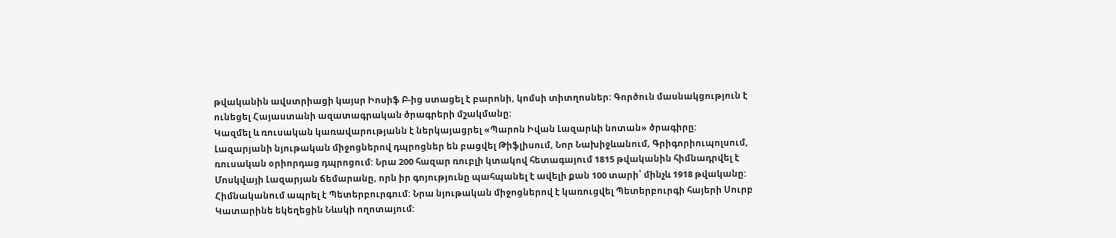թվականին ավստրիացի կայսր Իոսիֆ Բ-ից ստացել է բարոնի, կոմսի տիտղոսներ: Գործուն մասնակցություն է ունեցել Հայաստանի ազատագրական ծրագրերի մշակմանը:
Կազմել և ռուսական կառավարությանն է ներկայացրել «Պարոն Իվան Լազարևի նոտան» ծրագիրը: Լազարյանի նյութական միջոցներով դպրոցներ են բացվել Թիֆլիսում, Նոր Նախիջևանում, Գրիգորիուպոլսում, ռուսական օրիորդաց դպրոցում: Նրա 200 հազար ռուբլի կտակով հետագայում 1815 թվականին հիմնադրվել է Մոսկվայի Լազարյան ճեմարանը, որն իր գոյությունը պահպանել է ավելի քան 100 տարի՝ մինչև 1918 թվականը:
Հիմնականում ապրել է Պետերբուրգում: Նրա նյութական միջոցներով է կառուցվել Պետերբուրգի հայերի Սուրբ Կատարինե եկեղեցին Նևսկի ողոտայում: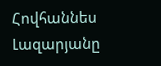Հովհաննես Լազարյանը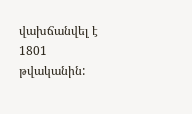վախճանվել է 1801 թվականին: